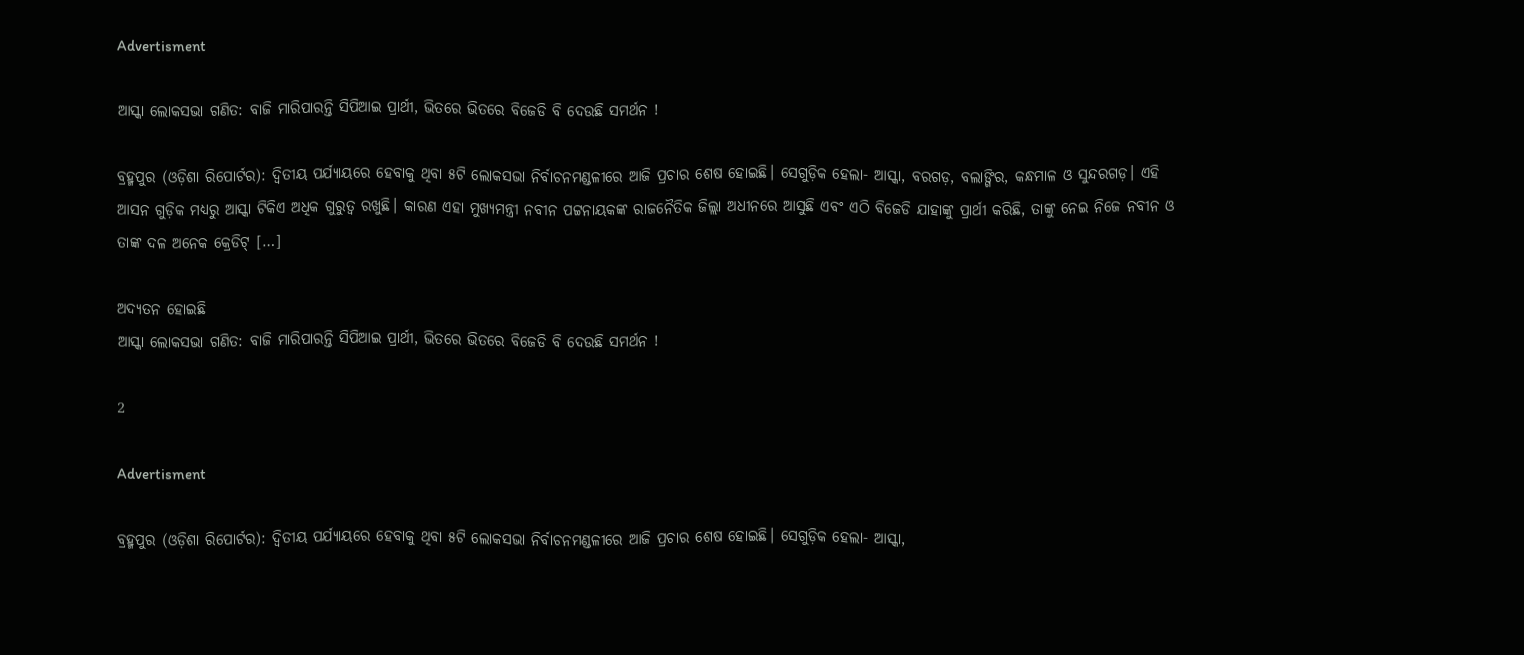Advertisment

ଆସ୍କା ଲୋକସଭା ଗଣିତ: ବାଜି ମାରିପାରନ୍ତି ସିପିଆଇ ପ୍ରାର୍ଥୀ, ଭିତରେ ଭିତରେ ବିଜେଡି ବି ଦେଉଛି ସମର୍ଥନ !

ବ୍ରହ୍ମପୁର (ଓଡ଼ିଶା ରିପୋର୍ଟର): ଦ୍ୱିତୀୟ ପର୍ଯ୍ୟାୟରେ ହେବାକୁ ଥିବା ୫ଟି ଲୋକସଭା ନିର୍ବାଚନମଣ୍ଡଳୀରେ ଆଜି ପ୍ରଚାର ଶେଷ ହୋଇଛି। ସେଗୁଡ଼ିକ ହେଲା- ଆସ୍କା, ବରଗଡ଼, ବଲାଙ୍ଗିର, କନ୍ଧମାଳ ଓ ସୁନ୍ଦରଗଡ଼। ଏହି ଆସନ ଗୁଡ଼ିକ ମଧ୍ୟରୁ ଆସ୍କା ଟିକିଏ ଅଧିକ ଗୁରୁତ୍ୱ ରଖୁଛି। କାରଣ ଏହା ମୁଖ୍ୟମନ୍ତ୍ରୀ ନବୀନ ପଟ୍ଟନାୟକଙ୍କ ରାଜନୈତିକ ଜିଲ୍ଲା ଅଧୀନରେ ଆସୁଛି ଏବଂ ଏଠି ବିଜେଡି ଯାହାଙ୍କୁ ପ୍ରାର୍ଥୀ କରିଛି, ତାଙ୍କୁ ନେଇ ନିଜେ ନବୀନ ଓ ତାଙ୍କ ଦଳ ଅନେକ କ୍ରେଡିଟ୍ […]

ଅଦ୍ୟତନ ହୋଇଛି
ଆସ୍କା ଲୋକସଭା ଗଣିତ: ବାଜି ମାରିପାରନ୍ତି ସିପିଆଇ ପ୍ରାର୍ଥୀ, ଭିତରେ ଭିତରେ ବିଜେଡି ବି ଦେଉଛି ସମର୍ଥନ !

2

Advertisment

ବ୍ରହ୍ମପୁର (ଓଡ଼ିଶା ରିପୋର୍ଟର): ଦ୍ୱିତୀୟ ପର୍ଯ୍ୟାୟରେ ହେବାକୁ ଥିବା ୫ଟି ଲୋକସଭା ନିର୍ବାଚନମଣ୍ଡଳୀରେ ଆଜି ପ୍ରଚାର ଶେଷ ହୋଇଛି। ସେଗୁଡ଼ିକ ହେଲା- ଆସ୍କା,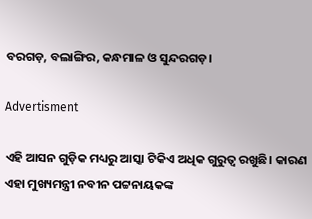ବରଗଡ଼, ବଲାଙ୍ଗିର, କନ୍ଧମାଳ ଓ ସୁନ୍ଦରଗଡ଼।

Advertisment

ଏହି ଆସନ ଗୁଡ଼ିକ ମଧ୍ୟରୁ ଆସ୍କା ଟିକିଏ ଅଧିକ ଗୁରୁତ୍ୱ ରଖୁଛି। କାରଣ ଏହା ମୁଖ୍ୟମନ୍ତ୍ରୀ ନବୀନ ପଟ୍ଟନାୟକଙ୍କ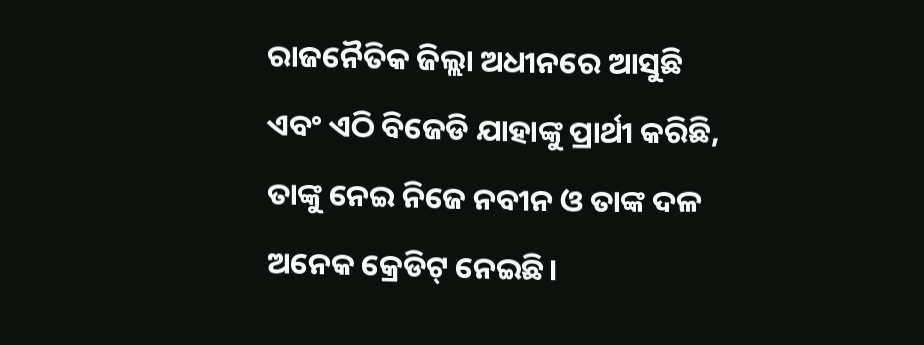ରାଜନୈତିକ ଜିଲ୍ଲା ଅଧୀନରେ ଆସୁଛି ଏବଂ ଏଠି ବିଜେଡି ଯାହାଙ୍କୁ ପ୍ରାର୍ଥୀ କରିଛି, ତାଙ୍କୁ ନେଇ ନିଜେ ନବୀନ ଓ ତାଙ୍କ ଦଳ ଅନେକ କ୍ରେଡିଟ୍ ନେଇଛି।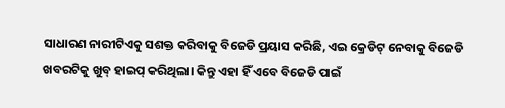ସାଧାରଣ ନାରୀଟିଏକୁ ସଶକ୍ତ କରିବାକୁ ବିଜେଡି ପ୍ରୟାସ କରିଛି, ଏଇ କ୍ରେଡିଟ୍ ନେବାକୁ ବିଜେଡି ଖବରଟିକୁ ଖୁବ୍ ହାଇପ୍ କରିଥିଲା। କିନ୍ତୁ ଏହା ହିଁ ଏବେ ବିଜେଡି ପାଇଁ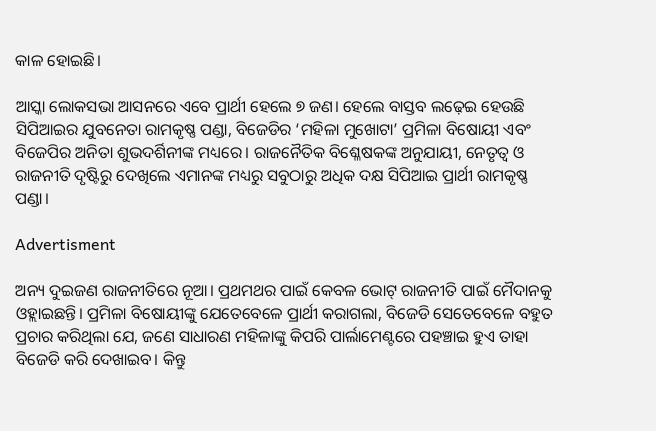କାଳ ହୋଇଛି।

ଆସ୍କା ଲୋକସଭା ଆସନରେ ଏବେ ପ୍ରାର୍ଥୀ ହେଲେ ୭ ଜଣ। ହେଲେ ବାସ୍ତବ ଲଢ଼େଇ ହେଉଛି ସିପିଆଇର ଯୁବନେତା ରାମକୃଷ୍ଣ ପଣ୍ଡା, ବିଜେଡିର ‘ମହିଳା ମୁଖୋଟା’ ପ୍ରମିଳା ବିଷୋୟୀ ଏବଂ ବିଜେପିର ଅନିତା ଶୁଭଦର୍ଶିନୀଙ୍କ ମଧ୍ୟରେ। ରାଜନୈତିକ ବିଶ୍ଳେଷକଙ୍କ ଅନୁଯାୟୀ, ନେତୃତ୍ୱ ଓ ରାଜନୀତି ଦୃଷ୍ଟିରୁ ଦେଖିଲେ ଏମାନଙ୍କ ମଧ୍ୟରୁ ସବୁଠାରୁ ଅଧିକ ଦକ୍ଷ ସିପିଆଇ ପ୍ରାର୍ଥୀ ରାମକୃଷ୍ଣ ପଣ୍ଡା।

Advertisment

ଅନ୍ୟ ଦୁଇଜଣ ରାଜନୀତିରେ ନୂଆ। ପ୍ରଥମଥର ପାଇଁ କେବଳ ଭୋଟ୍ ରାଜନୀତି ପାଇଁ ମୈଦାନକୁ ଓହ୍ଲାଇଛନ୍ତି। ପ୍ରମିଳା ବିଷୋୟୀଙ୍କୁ ଯେତେବେଳେ ପ୍ରାର୍ଥୀ କରାଗଲା, ବିଜେଡି ସେତେବେଳେ ବହୁତ ପ୍ରଚାର କରିଥିଲା ଯେ, ଜଣେ ସାଧାରଣ ମହିଳାଙ୍କୁ କିପରି ପାର୍ଲାମେଣ୍ଟରେ ପହଞ୍ଚାଇ ହୁଏ ତାହା ବିଜେଡି କରି ଦେଖାଇବ। କିନ୍ତୁ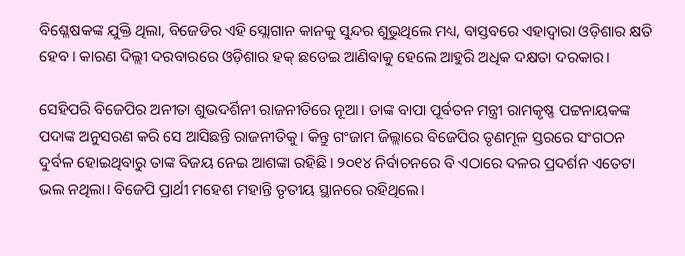ବିଶ୍ଳେଷକଙ୍କ ଯୁକ୍ତି ଥିଲା, ବିଜେଡିର ଏହି ସ୍ଲୋଗାନ କାନକୁ ସୁନ୍ଦର ଶୁଭୁଥିଲେ ମଧ୍ୟ, ବାସ୍ତବରେ ଏହାଦ୍ୱାରା ଓଡ଼ିଶାର କ୍ଷତି ହେବ। କାରଣ ଦିଲ୍ଲୀ ଦରବାରରେ ଓଡ଼ିଶାର ହକ୍‌ ଛଡେଇ ଆଣିବାକୁ ହେଲେ ଆହୁରି ଅଧିକ ଦକ୍ଷତା ଦରକାର।

ସେହିପରି ବିଜେପିର ଅନୀତା ଶୁଭଦର୍ଶିନୀ ରାଜନୀତିରେ ନୂଆ। ତାଙ୍କ ବାପା ପୂର୍ବତନ ମନ୍ତ୍ରୀ ରାମକୃଷ୍ଣ ପଟ୍ଟନାୟକଙ୍କ ପଦାଙ୍କ ଅନୁସରଣ କରି ସେ ଆସିଛନ୍ତି ରାଜନୀତିକୁ। କିନ୍ତୁ ଗଂଜାମ ଜିଲ୍ଲାରେ ବିଜେପିର ତୃଣମୂଳ ସ୍ତରରେ ସଂଗଠନ ଦୁର୍ବଳ ହୋଇଥିବାରୁ ତାଙ୍କ ବିଜୟ ନେଇ ଆଶଙ୍କା ରହିଛି। ୨୦୧୪ ନିର୍ବାଚନରେ ବି ଏଠାରେ ଦଳର ପ୍ରଦର୍ଶନ ଏତେଟା ଭଲ ନଥିଲା। ବିଜେପି ପ୍ରାର୍ଥୀ ମହେଶ ମହାନ୍ତି ତୃତୀୟ ସ୍ଥାନରେ ରହିଥିଲେ।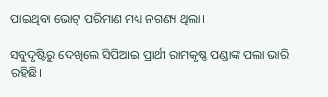ପାଇଥିବା ଭୋଟ୍ ପରିମାଣ ମଧ୍ୟ ନଗଣ୍ୟ ଥିଲା।

ସବୁଦୃଷ୍ଟିରୁ ଦେଖିଲେ ସିପିଆଇ ପ୍ରାର୍ଥୀ ରାମକୃଷ୍ଣ ପଣ୍ଡାଙ୍କ ପଲା ଭାରି ରହିଛି।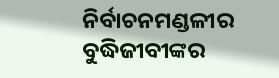ନିର୍ବାଚନମଣ୍ଡଳୀର ବୁଦ୍ଧିଜୀବୀଙ୍କର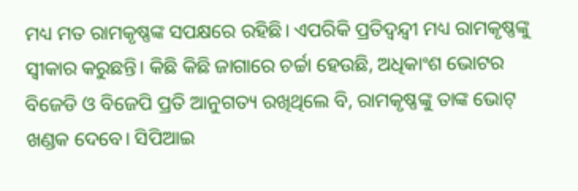ମଧ୍ୟ ମତ ରାମକୃଷ୍ଣଙ୍କ ସପକ୍ଷରେ ରହିଛି। ଏପରିକି ପ୍ରତିଦ୍ୱନ୍ଦ୍ୱୀ ମଧ୍ୟ ରାମକୃଷ୍ଣଙ୍କୁ ସ୍ୱୀକାର କରୁଛନ୍ତି। କିଛି କିଛି ଜାଗାରେ ଚର୍ଚ୍ଚା ହେଉଛି, ଅଧିକାଂଶ ଭୋଟର ବିଜେଡି ଓ ବିଜେପି ପ୍ରତି ଆନୁଗତ୍ୟ ରଖିଥିଲେ ବି, ରାମକୃଷ୍ଣଙ୍କୁ ତାଙ୍କ ଭୋଟ୍‌ ଖଣ୍ଡକ ଦେବେ। ସିପିଆଇ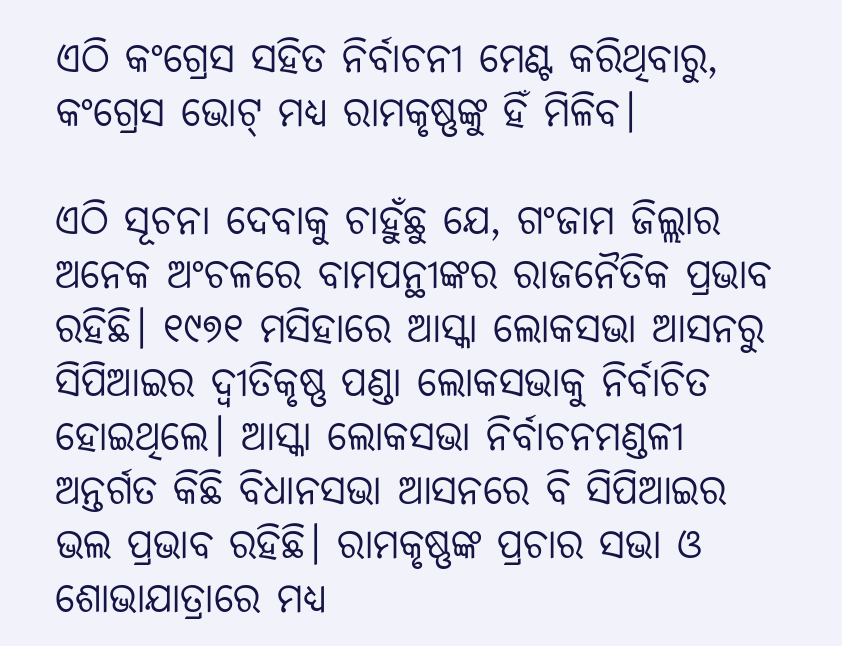ଏଠି କଂଗ୍ରେସ ସହିତ ନିର୍ବାଚନୀ ମେଣ୍ଟ କରିଥିବାରୁ, କଂଗ୍ରେସ ଭୋଟ୍ ମଧ୍ୟ ରାମକୃଷ୍ଣଙ୍କୁ ହିଁ ମିଳିବ।

ଏଠି ସୂଚନା ଦେବାକୁ ଚାହୁଁଛୁ ଯେ, ଗଂଜାମ ଜିଲ୍ଲାର ଅନେକ ଅଂଚଳରେ ବାମପନ୍ଥୀଙ୍କର ରାଜନୈତିକ ପ୍ରଭାବ ରହିଛି। ୧୯୭୧ ମସିହାରେ ଆସ୍କା ଲୋକସଭା ଆସନରୁ ସିପିଆଇର ଦ୍ୱୀତିକୃଷ୍ଣ ପଣ୍ଡା ଲୋକସଭାକୁ ନିର୍ବାଚିତ ହୋଇଥିଲେ। ଆସ୍କା ଲୋକସଭା ନିର୍ବାଚନମଣ୍ଡଳୀ ଅନ୍ତର୍ଗତ କିଛି ବିଧାନସଭା ଆସନରେ ବି ସିପିଆଇର ଭଲ ପ୍ରଭାବ ରହିଛି। ରାମକୃଷ୍ଣଙ୍କ ପ୍ରଚାର ସଭା ଓ ଶୋଭାଯାତ୍ରାରେ ମଧ୍ୟ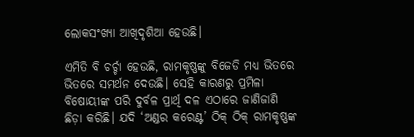ଲୋକସଂଖ୍ୟା ଆଖିଦୃଶିଆ ହେଉଛି।

ଏମିତି ବି ଚର୍ଚ୍ଚା ହେଉଛି, ରାମକୃଷ୍ଣଙ୍କୁ ବିଜେଡି ମଧ୍ୟ ଭିତରେ ଭିତରେ ସମର୍ଥନ ଦେଉଛି। ସେହି କାରଣରୁ ପ୍ରମିଳା ବିଷୋୟୀଙ୍କ ପରି ଦୁର୍ବଳ ପ୍ରାର୍ଥି ଦଳ ଏଠାରେ ଜାଣିଜାଣି ଛିଡ଼ା କରିଛି। ଯଦି ‘ଅଣ୍ଡର କରେଣ୍ଟ’ ଠିକ୍ ଠିକ୍ ରାମକୃଷ୍ଣଙ୍କ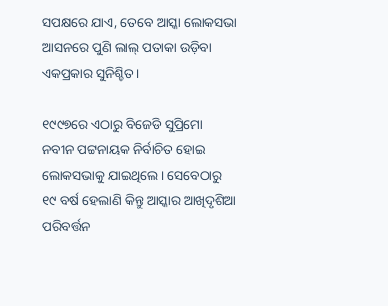ସପକ୍ଷରେ ଯାଏ, ତେବେ ଆସ୍କା ଲୋକସଭା ଆସନରେ ପୁଣି ଲାଲ୍ ପତାକା ଉଡ଼ିବା ଏକପ୍ରକାର ସୁନିଶ୍ଚିତ।

୧୯୯୭ରେ ଏଠାରୁ ବିଜେଡି ସୁପ୍ରିମୋ ନବୀନ ପଟ୍ଟନାୟକ ନିର୍ବାଚିତ ହୋଇ ଲୋକସଭାକୁ ଯାଇଥିଲେ। ସେବେଠାରୁ ୧୯ ବର୍ଷ ହେଲାଣି କିନ୍ତୁ ଆସ୍କାର ଆଖିଦୃଶିଆ ପରିବର୍ତ୍ତନ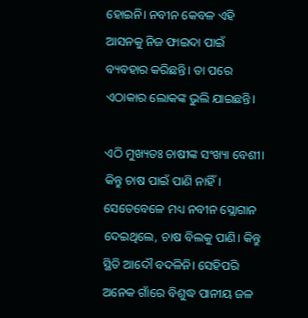ହୋଇନି। ନବୀନ କେବଳ ଏହି ଆସନକୁ ନିଜ ଫାଇଦା ପାଇଁ ବ୍ୟବହାର କରିଛନ୍ତି। ତା ପରେ ଏଠାକାର ଲୋକଙ୍କ ଭୁଲି ଯାଇଛନ୍ତି।

ଏଠି ମୁଖ୍ୟତଃ ଚାଷୀଙ୍କ ସଂଖ୍ୟା ବେଶୀ। କିନ୍ତୁ ଚାଷ ପାଇଁ ପାଣି ନାହିଁ। ସେତେବେଳେ ମଧ୍ୟ ନବୀନ ସ୍ଲୋଗାନ ଦେଇଥିଲେ, ଚାଷ ବିଲକୁ ପାଣି। କିନ୍ତୁ ସ୍ଥିତି ଆଦୌ ବଦଳିନି। ସେହିପରି ଅନେକ ଗାଁରେ ବିଶୁଦ୍ଧ ପାନୀୟ ଜଳ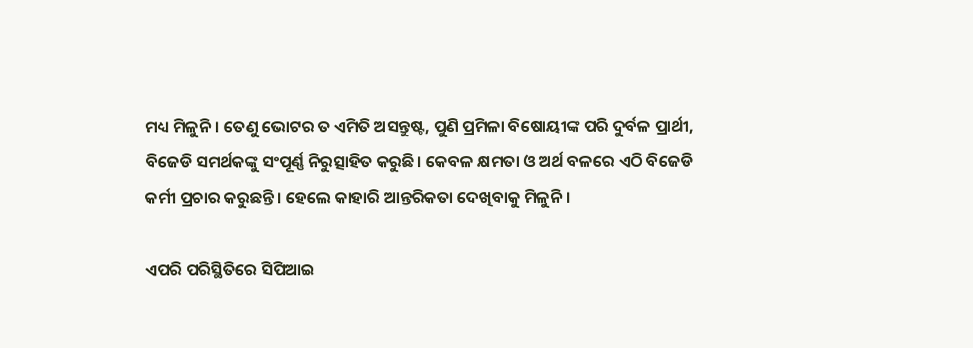ମଧ୍ୟ ମିଳୁନି। ତେଣୁ ଭୋଟର ତ ଏମିତି ଅସନ୍ତୁଷ୍ଟ, ପୁଣି ପ୍ରମିଳା ବିଷୋୟୀଙ୍କ ପରି ଦୁର୍ବଳ ପ୍ରାର୍ଥୀ, ବିଜେଡି ସମର୍ଥକଙ୍କୁ ସଂପୂର୍ଣ୍ଣ ନିରୁତ୍ସାହିତ କରୁଛି। କେବଳ କ୍ଷମତା ଓ ଅର୍ଥ ବଳରେ ଏଠି ବିଜେଡି କର୍ମୀ ପ୍ରଚାର କରୁଛନ୍ତି। ହେଲେ କାହାରି ଆନ୍ତରିକତା ଦେଖିବାକୁ ମିଳୁନି।

ଏପରି ପରିସ୍ଥିତିରେ ସିପିଆଇ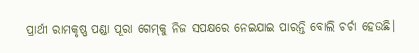ପ୍ରାର୍ଥୀ ରାମକୃଷ୍ଣ ପଣ୍ଡା ପୂରା ଗେମ୍‌କୁ ନିଜ ସପକ୍ଷରେ ନେଇଯାଇ ପାରନ୍ତି ବୋଲି ଚର୍ଚା ହେଉଛି।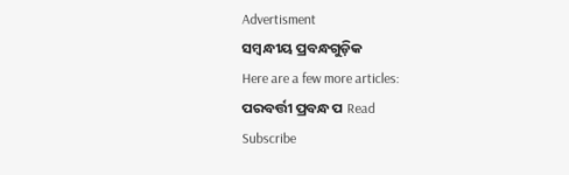Advertisment
ସମ୍ବନ୍ଧୀୟ ପ୍ରବନ୍ଧଗୁଡ଼ିକ
Here are a few more articles:
ପରବର୍ତ୍ତୀ ପ୍ରବନ୍ଧ ପ Read
Subscribe